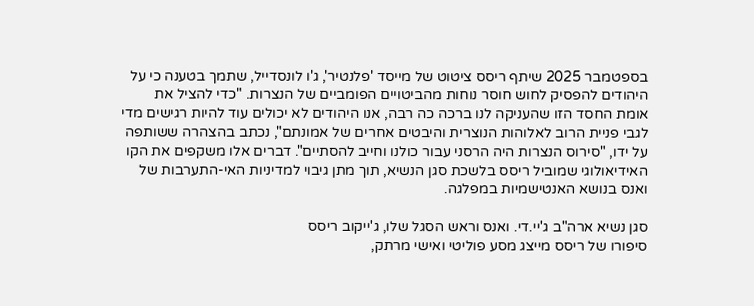בספטמבר 2025 שיתף ריסס ציטוט של מייסד 'פלנטיר', ג'ו לונסדייל, שתמך בטענה כי על היהודים להפסיק לחוש חוסר נוחות מהביטויים הפומביים של הנצרות. "כדי להציל את אומת החסד הזו שהעניקה לנו ברכה כה רבה, אנו היהודים לא יכולים עוד להיות רגישים מדי לגבי פניית הרוב לאלוהות הנוצרית והיבטים אחרים של אמונתם", נכתב בהצהרה ששותפה על ידו, "סירוס הנצרות היה הרסני עבור כולנו וחייב להסתיים". דברים אלו משקפים את הקו האידיאולוגי שמוביל ריסס בלשכת סגן הנשיא, תוך מתן גיבוי למדיניות האי-התערבות של ואנס בנושא האנטישמיות במפלגה.

סגן נשיא ארה"ב ג'יי.די. ואנס וראש הסגל שלו, ג'ייקוב ריסס
סיפורו של ריסס מייצג מסע פוליטי ואישי מרתק,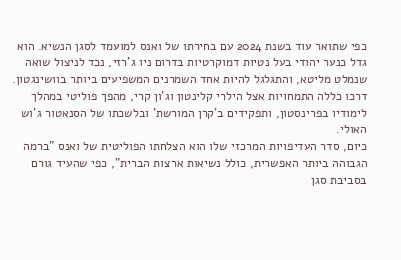כפי שתואר עוד בשנת 2024 עם בחירתו של ואנס למועמד לסגן הנשיא. הוא גדל כנער יהודי בעל נטיות דמוקרטיות בדרום ניו ג'רזי, נכד לניצול שואה שנמלט מליטא, והתגלגל להיות אחד השמרנים המשפיעים ביותר בוושינגטון. דרכו כללה התמחויות אצל הילרי קלינטון וג'ון קרי, מהפך פוליטי במהלך לימודיו בפרינסטון, ותפקידים ב'קרן המורשת' ובלשכתו של הסנאטור ג'וש האולי.
כיום, סדר העדיפויות המרכזי שלו הוא הצלחתו הפוליטית של ואנס "ברמה הגבוהה ביותר האפשרית, כולל נשיאות ארצות הברית", כפי שהעיד גורם בסביבת סגן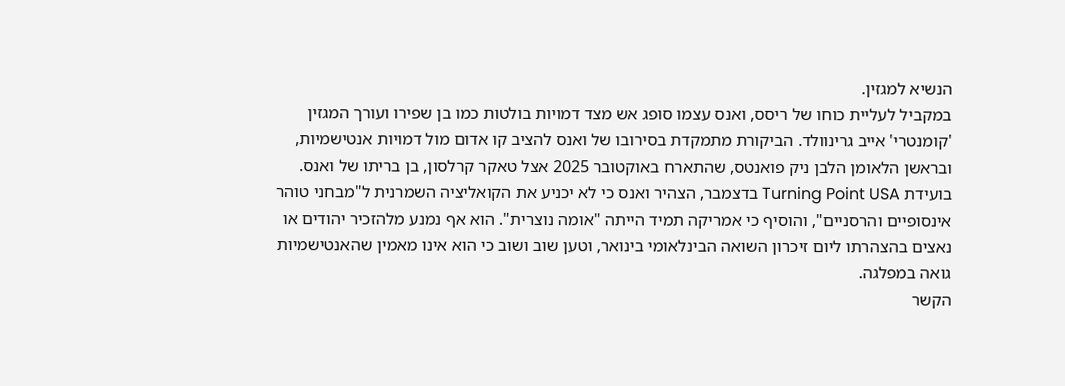הנשיא למגזין.
במקביל לעליית כוחו של ריסס, ואנס עצמו סופג אש מצד דמויות בולטות כמו בן שפירו ועורך המגזין 'קומנטרי' אייב גרינוולד. הביקורת מתמקדת בסירובו של ואנס להציב קו אדום מול דמויות אנטישמיות, ובראשן הלאומן הלבן ניק פואנטס, שהתארח באוקטובר 2025 אצל טאקר קרלסון, בן בריתו של ואנס. בועידת Turning Point USA בדצמבר, הצהיר ואנס כי לא יכניע את הקואליציה השמרנית ל"מבחני טוהר אינסופיים והרסניים", והוסיף כי אמריקה תמיד הייתה "אומה נוצרית". הוא אף נמנע מלהזכיר יהודים או נאצים בהצהרתו ליום זיכרון השואה הבינלאומי בינואר, וטען שוב ושוב כי הוא אינו מאמין שהאנטישמיות גואה במפלגה.
הקשר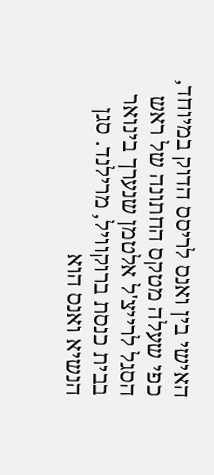האישי בין ואנס לריסס הדוק במיוחד, כפי שעלה מטקס החתונה של ראש הסגל לרייצ'ל אלטמן שנערך בינואר בבית כנסת ברוקוויל, מרילנד. סגן הנשיא ואנס הוא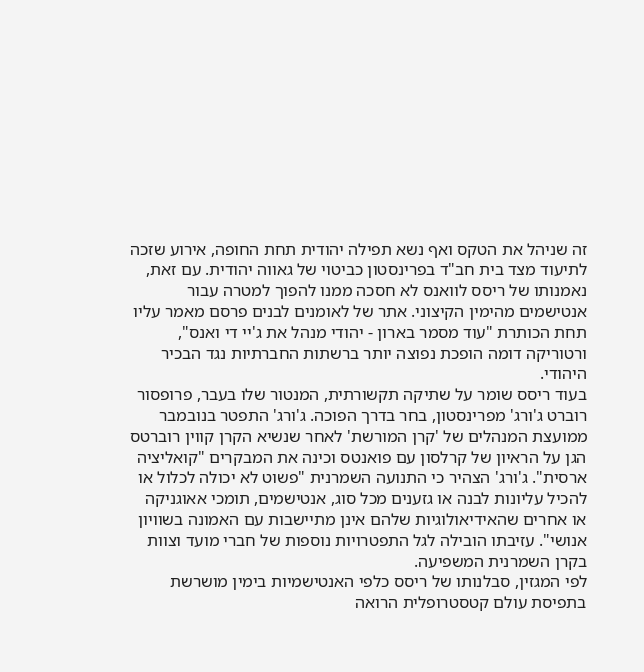זה שניהל את הטקס ואף נשא תפילה יהודית תחת החופה, אירוע שזכה לתיעוד מצד בית חב"ד בפרינסטון כביטוי של גאווה יהודית. עם זאת, נאמנותו של ריסס לוואנס לא חסכה ממנו להפוך למטרה עבור אנטישמים מהימין הקיצוני. אתר של לאומנים לבנים פרסם מאמר עליו תחת הכותרת "עוד מסמר בארון - יהודי מנהל את ג'יי די ואנס", ורטוריקה דומה הופכת נפוצה יותר ברשתות החברתיות נגד הבכיר היהודי.
בעוד ריסס שומר על שתיקה תקשורתית, המנטור שלו בעבר, פרופסור רוברט ג'ורג' מפרינסטון, בחר בדרך הפוכה. ג'ורג' התפטר בנובמבר ממועצת המנהלים של 'קרן המורשת' לאחר שנשיא הקרן קווין רוברטס הגן על הראיון של קרלסון עם פואנטס וכינה את המבקרים "קואליציה ארסית". ג'ורג' הצהיר כי התנועה השמרנית "פשוט לא יכולה לכלול או להכיל עליונות לבנה או גזענים מכל סוג, אנטישמים, תומכי אאוגניקה או אחרים שהאידיאולוגיות שלהם אינן מתיישבות עם האמונה בשוויון אנושי". עזיבתו הובילה לגל התפטרויות נוספות של חברי מועד וצוות בקרן השמרנית המשפיעה.
לפי המגזין, סבלנותו של ריסס כלפי האנטישמיות בימין מושרשת בתפיסת עולם קטסטרופלית הרואה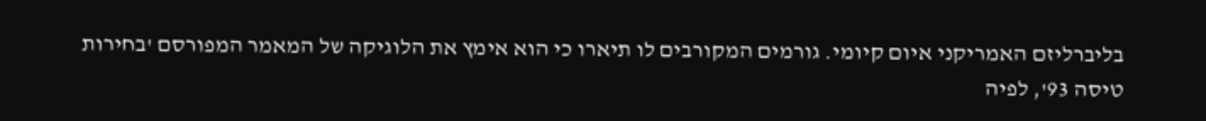בליברליזם האמריקני איום קיומי. גורמים המקורבים לו תיארו כי הוא אימץ את הלוגיקה של המאמר המפורסם 'בחירות טיסה 93', לפיה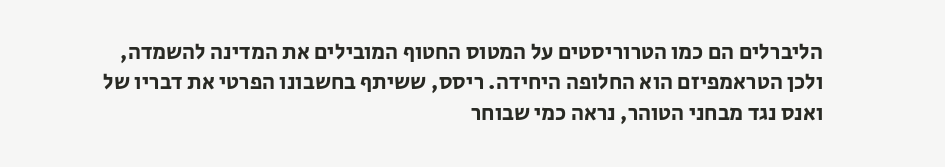הליברלים הם כמו הטרוריסטים על המטוס החטוף המובילים את המדינה להשמדה, ולכן הטראמפיזם הוא החלופה היחידה. ריסס, ששיתף בחשבונו הפרטי את דבריו של ואנס נגד מבחני הטוהר, נראה כמי שבוחר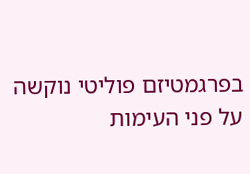בפרגמטיזם פוליטי נוקשה על פני העימות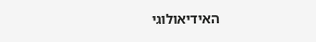האידיאולוגי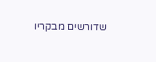שדורשים מבקריו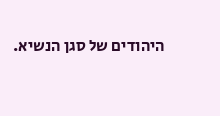היהודים של סגן הנשיא.